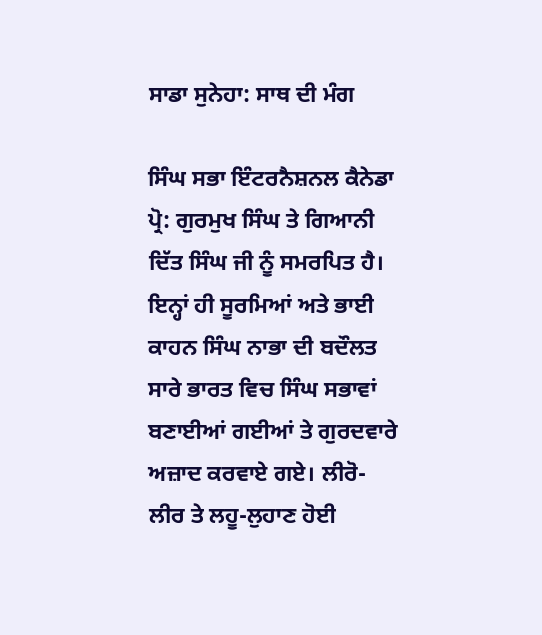ਸਾਡਾ ਸੁਨੇਹਾ: ਸਾਥ ਦੀ ਮੰਗ

ਸਿੰਘ ਸਭਾ ਇੰਟਰਨੈਸ਼ਨਲ ਕੈਨੇਡਾ ਪ੍ਰੋ: ਗੁਰਮੁਖ ਸਿੰਘ ਤੇ ਗਿਆਨੀ ਦਿੱਤ ਸਿੰਘ ਜੀ ਨੂੰ ਸਮਰਪਿਤ ਹੈ। ਇਨ੍ਹਾਂ ਹੀ ਸੂਰਮਿਆਂ ਅਤੇ ਭਾਈ ਕਾਹਨ ਸਿੰਘ ਨਾਭਾ ਦੀ ਬਦੌਲਤ ਸਾਰੇ ਭਾਰਤ ਵਿਚ ਸਿੰਘ ਸਭਾਵਾਂ ਬਣਾਈਆਂ ਗਈਆਂ ਤੇ ਗੁਰਦਵਾਰੇ ਅਜ਼ਾਦ ਕਰਵਾਏ ਗਏ। ਲੀਰੋ-ਲੀਰ ਤੇ ਲਹੂ-ਲੁਹਾਣ ਹੋਈ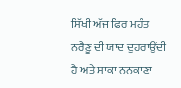ਸਿੱਖੀ ਅੱਜ ਫਿਰ ਮਹੰਤ ਨਰੈਣੂ ਦੀ ਯਾਦ ਦੁਹਰਾਉਂਦੀ ਹੈ ਅਤੇ ਸਾਕਾ ਨਨਕਾਣਾ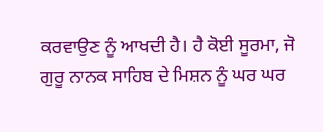ਕਰਵਾਉਣ ਨੂੰ ਆਖਦੀ ਹੈ। ਹੈ ਕੋਈ ਸੂਰਮਾ, ਜੋ ਗੁਰੂ ਨਾਨਕ ਸਾਹਿਬ ਦੇ ਮਿਸ਼ਨ ਨੂੰ ਘਰ ਘਰ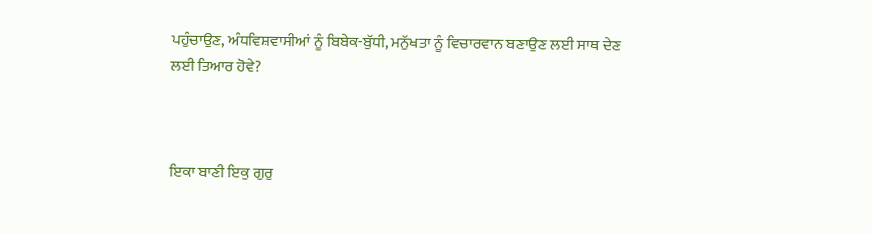ਪਹੁੰਚਾਉਣ, ਅੰਧਵਿਸ਼ਵਾਸੀਆਂ ਨੂੰ ਬਿਬੇਕ-ਬੁੱਧੀ, ਮਨੁੱਖਤਾ ਨੂੰ ਵਿਚਾਰਵਾਨ ਬਣਾਉਣ ਲਈ ਸਾਥ ਦੇਣ ਲਈ ਤਿਆਰ ਹੋਵੇ?



ਇਕਾ ਬਾਣੀ ਇਕੁ ਗੁਰੁ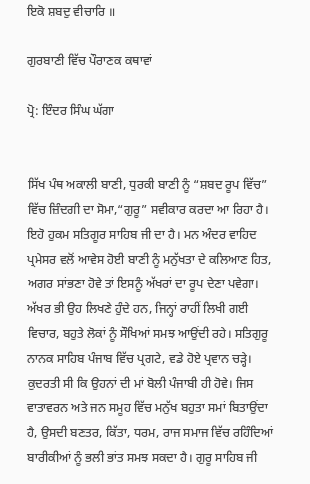ਇਕੋ ਸ਼ਬਦੁ ਵੀਚਾਰਿ ॥

ਗੁਰਬਾਣੀ ਵਿੱਚ ਪੌਰਾਣਕ ਕਥਾਵਾਂ

ਪ੍ਰੋ: ਇੰਦਰ ਸਿੰਘ ਘੱਗਾ


ਸਿੱਖ ਪੰਥ ਅਕਾਲੀ ਬਾਣੀ, ਧੁਰਕੀ ਬਾਣੀ ਨੂੰ “ਸ਼ਬਦ ਰੂਪ ਵਿੱਚ” ਵਿੱਚ ਜ਼ਿੰਦਗੀ ਦਾ ਸੋਮਾ,“ਗੁਰੂ” ਸਵੀਕਾਰ ਕਰਦਾ ਆ ਰਿਹਾ ਹੈ। ਇਹੋ ਹੁਕਮ ਸਤਿਗੂਰ ਸਾਹਿਬ ਜੀ ਦਾ ਹੈ। ਮਨ ਅੰਦਰ ਵਾਹਿਦ ਪ੍ਰਮੇਸਰ ਵਲੋਂ ਆਵੇਸ ਹੋਈ ਬਾਣੀ ਨੂੰ ਮਨੁੱਖਤਾ ਦੇ ਕਲਿਆਣ ਹਿਤ, ਅਗਰ ਸਾਂਭਣਾ ਹੋਵੇ ਤਾਂ ਇਸਨੂੰ ਅੱਖਰਾਂ ਦਾ ਰੂਪ ਦੇਣਾ ਪਵੇਗਾ। ਅੱਖਰ ਭੀ ਉਹ ਲਿਖਣੇ ਹੁੰਦੇ ਹਨ, ਜਿਨ੍ਹਾਂ ਰਾਹੀਂ ਲਿਖੀ ਗਈ ਵਿਚਾਰ, ਬਹੁਤੇ ਲੋਕਾਂ ਨੂੰ ਸੌਖਿਆਂ ਸਮਝ ਆਉਂਦੀ ਰਹੇ। ਸਤਿਗੁਰੂ ਨਾਨਕ ਸਾਹਿਬ ਪੰਜਾਬ ਵਿੱਚ ਪ੍ਰਗਟੇ, ਵਡੇ ਹੋਏ ਪ੍ਰਵਾਨ ਚੜ੍ਹੇ। ਕੁਦਰਤੀ ਸੀ ਕਿ ਉਹਨਾਂ ਦੀ ਮਾਂ ਬੋਲੀ ਪੰਜਾਬੀ ਹੀ ਹੋਵੇ। ਜਿਸ ਵਾਤਾਵਰਨ ਅਤੇ ਜਨ ਸਮੂਹ ਵਿੱਚ ਮਨੁੱਖ ਬਹੁਤਾ ਸਮਾਂ ਬਿਤਾਉਂਦਾ ਹੈ, ਉਸਦੀ ਬਣਤਰ, ਕਿੱਤਾ, ਧਰਮ, ਰਾਜ ਸਮਾਜ ਵਿੱਚ ਰਹਿੰਦਿਆਂ ਬਾਰੀਕੀਆਂ ਨੂੰ ਭਲੀ ਭਾਂਤ ਸਮਝ ਸਕਦਾ ਹੈ। ਗੁਰੂ ਸਾਹਿਬ ਜੀ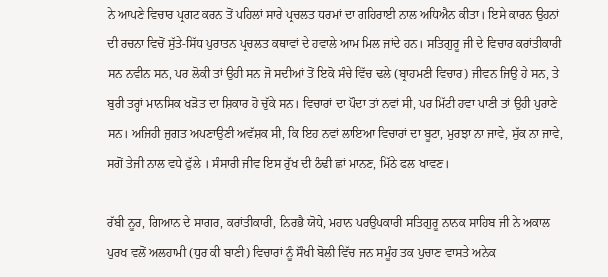ਨੇ ਆਪਣੇ ਵਿਚਾਰ ਪ੍ਰਗਟ ਕਰਨ ਤੋਂ ਪਹਿਲਾਂ ਸਾਰੇ ਪ੍ਰਚਲਤ ਧਰਮਾਂ ਦਾ ਗਹਿਰਾਈ ਨਾਲ ਅਧਿਐਨ ਕੀਤਾ। ਇਸੇ ਕਾਰਨ ਉਹਨਾਂ ਦੀ ਰਚਨਾ ਵਿਚੋਂ ਸੁੱਤੇ-ਸਿੱਧ ਪੁਰਾਤਨ ਪ੍ਰਚਲਤ ਕਥਾਵਾਂ ਦੇ ਹਵਾਲੇ ਆਮ ਮਿਲ ਜਾਂਦੇ ਹਨ। ਸਤਿਗੁਰੂ ਜੀ ਦੇ ਵਿਚਾਰ ਕਰਾਂਤੀਕਾਰੀ ਸਨ ਨਵੀਨ ਸਨ, ਪਰ ਲੋਕੀ ਤਾਂ ਉਹੀ ਸਨ ਜੋ ਸਦੀਆਂ ਤੋਂ ਇਕੋ ਸੰਚੇ ਵਿੱਚ ਢਲੇ (ਬ੍ਰਾਹਮਣੀ ਵਿਚਾਰ) ਜੀਵਨ ਜਿਉ ਹੇ ਸਨ, ਤੇ ਬੁਰੀ ਤਰ੍ਹਾਂ ਮਾਨਸਿਕ ਖੜੋਤ ਦਾ ਸ਼ਿਕਾਰ ਹੋ ਚੁੱਕੇ ਸਨ। ਵਿਚਾਰਾਂ ਦਾ ਪੌਦਾ ਤਾਂ ਨਵਾਂ ਸੀ, ਪਰ ਮਿੱਟੀ ਹਵਾ ਪਾਣੀ ਤਾਂ ਉਹੀ ਪੁਰਾਣੇ ਸਨ। ਅਜਿਹੀ ਜੁਗਤ ਅਪਣਾਉਣੀ ਅਵੱਸ਼ਕ ਸੀ, ਕਿ ਇਹ ਨਵਾਂ ਲਾਇਆ ਵਿਚਾਰਾਂ ਦਾ ਬੂਟਾ, ਮੁਰਝਾ ਨਾ ਜਾਵੇ, ਸੁੱਕ ਨਾ ਜਾਵੇ, ਸਗੋਂ ਤੇਜੀ ਨਾਲ ਵਧੇ ਫੁੱਲੇ । ਸੰਸਾਰੀ ਜੀਵ ਇਸ ਰੁੱਖ ਦੀ ਠੰਢੀ ਛਾਂ ਮਾਨਣ, ਮਿੱਠੇ ਫਲ ਖਾਵਣ।

ਰੱਬੀ ਨੂਰ, ਗਿਆਨ ਦੇ ਸਾਗਰ, ਕਰਾਂਤੀਕਾਰੀ, ਨਿਰਭੈ ਯੋਧੇ, ਮਹਾਨ ਪਰਉਪਕਾਰੀ ਸਤਿਗੁਰੂ ਨਾਨਕ ਸਾਹਿਬ ਜੀ ਨੇ ਅਕਾਲ ਪੁਰਖ ਵਲੋਂ ਅਲਹਾਮੀ (ਧੁਰ ਕੀ ਬਾਣੀ) ਵਿਚਾਰਾਂ ਨੂੰ ਸੌਖੀ ਬੋਲੀ ਵਿੱਚ ਜਨ ਸਮੂੰਹ ਤਕ ਪੁਚਾਣ ਵਾਸਤੇ ਅਨੇਕ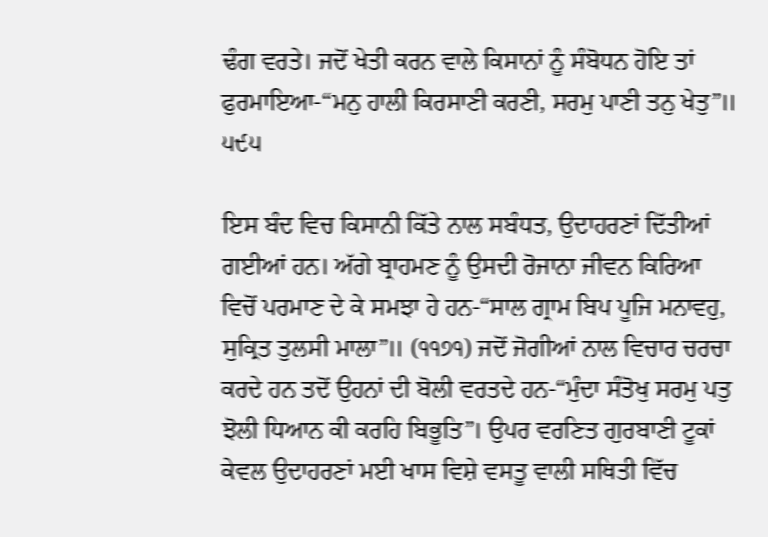ਢੰਗ ਵਰਤੇ। ਜਦੋਂ ਖੇਤੀ ਕਰਨ ਵਾਲੇ ਕਿਸਾਨਾਂ ਨੂੰ ਸੰਬੋਧਨ ਹੋਇ ਤਾਂ ਫੁਰਮਾਇਆ-“ਮਨੁ ਹਾਲੀ ਕਿਰਸਾਣੀ ਕਰਣੀ, ਸਰਮੁ ਪਾਣੀ ਤਨੁ ਖੇਤੁ”॥ ੫੯੫

ਇਸ ਬੰਦ ਵਿਚ ਕਿਸਾਨੀ ਕਿੱਤੇ ਨਾਲ ਸਬੰਧਤ, ਉਦਾਹਰਣਾਂ ਦਿੱਤੀਆਂ ਗਈਆਂ ਹਨ। ਅੱਗੇ ਬ੍ਰਾਹਮਣ ਨੂੰ ਉਸਦੀ ਰੋਜਾਨਾ ਜੀਵਨ ਕਿਰਿਆ ਵਿਚੋਂ ਪਰਮਾਣ ਦੇ ਕੇ ਸਮਝਾ ਹੇ ਹਨ-“ਸਾਲ ਗ੍ਰਾਮ ਬਿਪ ਪੂਜਿ ਮਨਾਵਹੁ, ਸੁਕ੍ਰਿਤ ਤੁਲਸੀ ਮਾਲਾ”॥ (੧੧੭੧) ਜਦੋਂ ਜੋਗੀਆਂ ਨਾਲ ਵਿਚਾਰ ਚਰਚਾ ਕਰਦੇ ਹਨ ਤਦੋਂ ਉਹਨਾਂ ਦੀ ਬੋਲੀ ਵਰਤਦੇ ਹਨ-“ਮੁੰਦਾ ਸੰਤੋਖੁ ਸਰਮੁ ਪਤੁ ਝੋਲੀ ਧਿਆਨ ਕੀ ਕਰਹਿ ਬਿਭੂਤਿ”। ਉਪਰ ਵਰਣਿਤ ਗੁਰਬਾਣੀ ਟੂਕਾਂ ਕੇਵਲ ਉਦਾਹਰਣਾਂ ਮਈ ਖਾਸ ਵਿਸ਼ੇ ਵਸਤੂ ਵਾਲੀ ਸਥਿਤੀ ਵਿੱਚ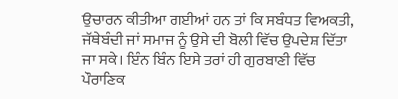ਉਚਾਰਨ ਕੀਤੀਆ ਗਈਆਂ ਹਨ ਤਾਂ ਕਿ ਸਬੰਧਤ ਵਿਅਕਤੀ, ਜੱਥੇਬੰਦੀ ਜਾਂ ਸਮਾਜ ਨੂੰ ਉਸੇ ਦੀ ਬੋਲੀ ਵਿੱਚ ਉਪਦੇਸ਼ ਦਿੱਤਾ ਜਾ ਸਕੇ। ਇੰਨ ਬਿੰਨ ਇਸੇ ਤਰਾਂ ਹੀ ਗੁਰਬਾਣੀ ਵਿੱਚ ਪੌਰਾਣਿਕ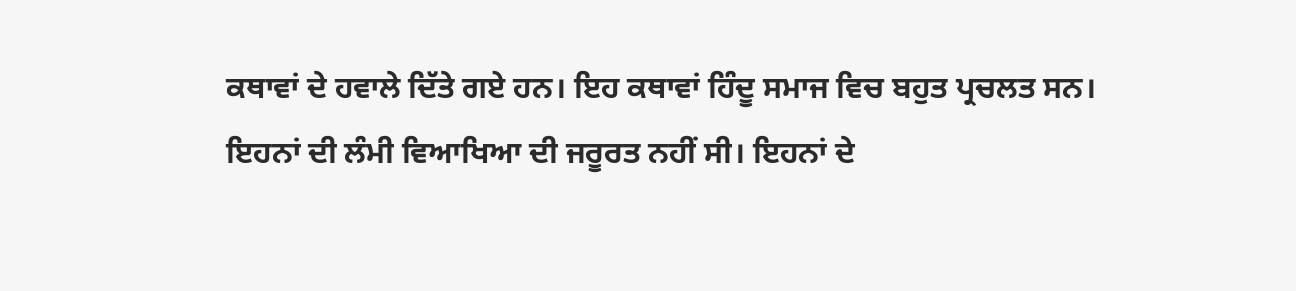ਕਥਾਵਾਂ ਦੇ ਹਵਾਲੇ ਦਿੱਤੇ ਗਏ ਹਨ। ਇਹ ਕਥਾਵਾਂ ਹਿੰਦੂ ਸਮਾਜ ਵਿਚ ਬਹੁਤ ਪ੍ਰਚਲਤ ਸਨ। ਇਹਨਾਂ ਦੀ ਲੰਮੀ ਵਿਆਖਿਆ ਦੀ ਜਰੂਰਤ ਨਹੀਂ ਸੀ। ਇਹਨਾਂ ਦੇ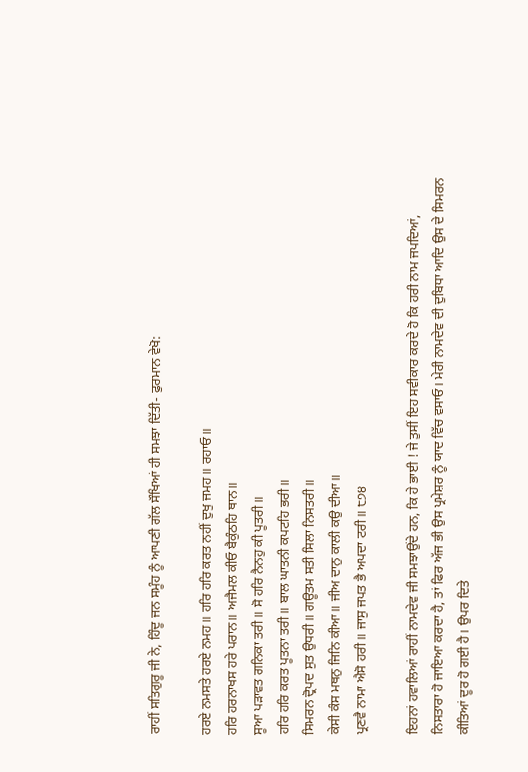ਰਾਹੀਂ ਸਤਿਗੁਰੂ ਜੀ ਨੇ, ਹਿੰਦੂ ਜਨ ਸਮੂੰਹ ਨੂੰ ਆਪਣੀ ਗੱਲ ਸੌਖਿਆਂ ਹੀ ਸਮਝਾ ਦਿੱਤੀ- ਫੁਰਮਾਨ ਵੇਖੋ:

ਹਰਏ ਨਮਸਤੇ ਹਰਏ ਨਮਹ॥ ਹਰਿ ਹਰਿ ਕਰਤ ਨਹੀਂ ਦੁਖੁ ਜਮਹ॥ ਰਹਾਓ॥
ਹਰਿ ਹਰਨਾਖਸ ਹਰੇ ਪਰਾਨ॥ ਅਜੈਮਲ ਕੀਓ ਬੈਕੁੰਠਹਿ ਥਾਨ॥
ਸੂਆ ਪੜਾਵਤ ਗਨਿਕਾ ਤਰੀ॥ ਸੋ ਹਰਿ ਨੈਨਹੁ ਕੀ ਪੂਤਰੀ॥
ਹਰਿ ਹਰਿ ਕਰਤ ਪੂਤਨਾ ਤਰੀ॥ ਬਾਲ ਘਾਤਨੀ ਕਪਟਹਿ ਭਰੀ॥
ਸਿਮਰਨ ਦ੍ਰੋਪਦ ਸੁਤ ਉਧਰੀ॥ ਗਊਤਮ ਸਤੀ ਸਿਲਾ ਨਿਸਤਰੀ॥
ਕੇਸੀ ਕੰਸ ਮਥਨੁ ਜਿਨਿ ਕੀਆ॥ ਜੀਅ ਦਾਨੁ ਕਾਲੀ ਕਉ ਦੀਆ॥
ਪ੍ਰਣਵੈ ਨਾਮਾ ਐਸੋ ਹਰੀ॥ ਜਾਸੁ ਜਪਤ ਭੈ ਅਪਦਾ ਟਰੀ॥ ੮੭੪

ਇਹਨਾਂ ਹਵਾਲਿਆਂ ਰਾਹੀਂ ਨਾਮਦੇਵ ਜੀ ਸਮਝਾਉਂਦੇ ਹਨ, ਕਿ ਹੇ ਭਾਈ ! ਜੇ ਤੁਸੀਂ ਇਹ ਸਵੀਕਾਰ ਕਰਦੇ ਹੋ ਕਿ ਹਰੀ ਨਾਮ ਜਪਦਿਆਂ, ਨਿਸਤਾਰਾ ਹੋ ਜਾਇਆ ਕਰਦਾ ਹੈ, ਤਾਂ ਫਿਰ ਅੱਜ ਭੀ ਉਸ ਪ੍ਰਮੇਸ਼ਰ ਨੂੰ ਯਾਦ ਵਿੱਚ ਵਸਾਓ। ਮੇਰੀ ਨਾਮਦੇਵ ਦੀ ਦੁਬਿਧਾ ਆਦਿ ਉਸ ਦੇ ਸਿਮਰਨ ਕੀਤਿਆਂ ਦੂਰ ਹੋ ਗਈ ਹੈ। ਉਪਰ ਦਿਤੇ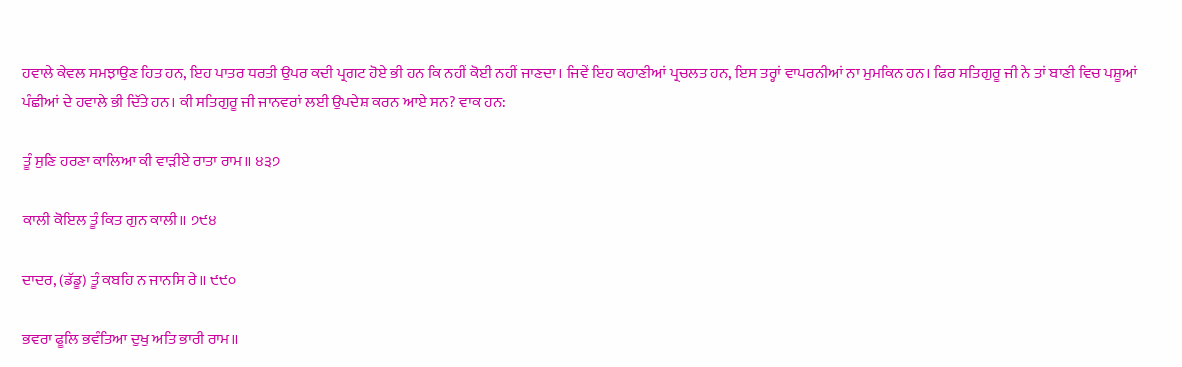ਹਵਾਲੇ ਕੇਵਲ ਸਮਝਾਉਣ ਹਿਤ ਹਨ, ਇਹ ਪਾਤਰ ਧਰਤੀ ਉਪਰ ਕਦੀ ਪ੍ਰਗਟ ਹੋਏ ਭੀ ਹਨ ਕਿ ਨਹੀਂ ਕੋਈ ਨਹੀਂ ਜਾਣਦਾ। ਜਿਵੇਂ ਇਹ ਕਹਾਣੀਆਂ ਪ੍ਰਚਲਤ ਹਨ, ਇਸ ਤਰ੍ਹਾਂ ਵਾਪਰਨੀਆਂ ਨਾ ਮੁਮਕਿਨ ਹਨ। ਫਿਰ ਸਤਿਗੁਰੂ ਜੀ ਨੇ ਤਾਂ ਬਾਣੀ ਵਿਚ ਪਸ਼ੂਆਂ ਪੰਛੀਆਂ ਦੇ ਹਵਾਲੇ ਭੀ ਦਿੱਤੇ ਹਨ। ਕੀ ਸਤਿਗੁਰੂ ਜੀ ਜਾਨਵਰਾਂ ਲਈ ਉਪਦੇਸ਼ ਕਰਨ ਆਏ ਸਨ? ਵਾਕ ਹਨ:

ਤੂੰ ਸੁਣਿ ਹਰਣਾ ਕਾਲਿਆ ਕੀ ਵਾੜੀਏ ਰਾਤਾ ਰਾਮ॥ ੪੩੭

ਕਾਲੀ ਕੋਇਲ ਤੂੰ ਕਿਤ ਗੁਨ ਕਾਲੀ॥ ੭੯੪

ਦਾਦਰ, (ਡੱਡੂ) ਤੂੰ ਕਬਹਿ ਨ ਜਾਨਸਿ ਰੇ॥ ੯੯੦

ਭਵਰਾ ਫੂਲਿ ਭਵੰਤਿਆ ਦੁਖੁ ਅਤਿ ਭਾਰੀ ਰਾਮ॥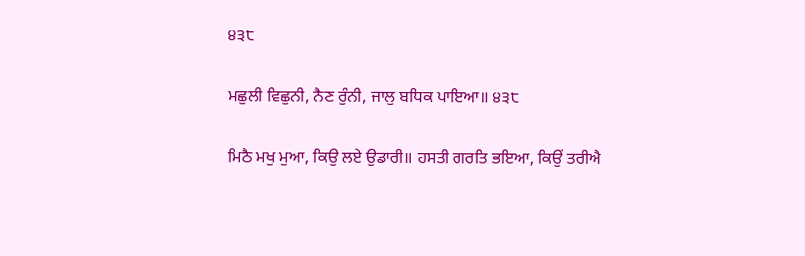੪੩੮

ਮਛੁਲੀ ਵਿਛੁਨੀ, ਨੈਣ ਰੁੰਨੀ, ਜਾਲੁ ਬਧਿਕ ਪਾਇਆ॥ ੪੩੮

ਮਿਠੈ ਮਖੁ ਮੁਆ, ਕਿਉ ਲਏ ਉਡਾਰੀ॥ ਹਸਤੀ ਗਰਤਿ ਭਇਆ, ਕਿਉਂ ਤਰੀਐ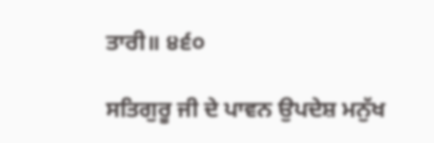ਤਾਰੀ॥ ੪੬੦

ਸਤਿਗੁਰੂ ਜੀ ਦੇ ਪਾਵਨ ਉਪਦੇਸ਼ ਮਨੁੱਖ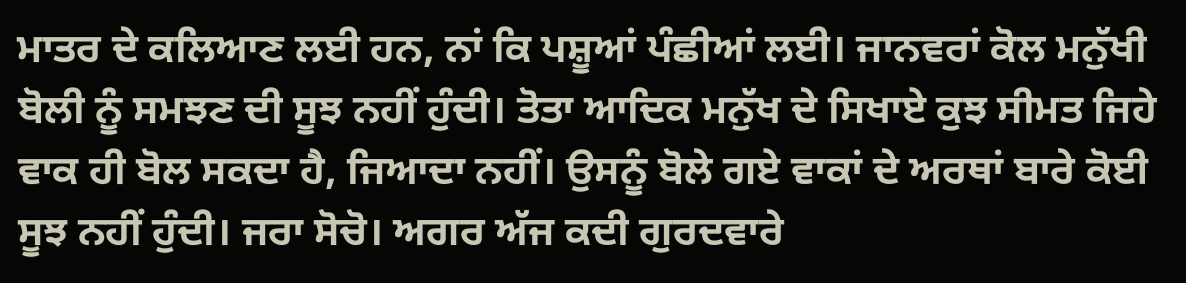ਮਾਤਰ ਦੇ ਕਲਿਆਣ ਲਈ ਹਨ, ਨਾਂ ਕਿ ਪਸ਼ੂਆਂ ਪੰਛੀਆਂ ਲਈ। ਜਾਨਵਰਾਂ ਕੋਲ ਮਨੁੱਖੀ ਬੋਲੀ ਨੂੰ ਸਮਝਣ ਦੀ ਸੂਝ ਨਹੀਂ ਹੁੰਦੀ। ਤੋਤਾ ਆਦਿਕ ਮਨੁੱਖ ਦੇ ਸਿਖਾਏ ਕੁਝ ਸੀਮਤ ਜਿਹੇ ਵਾਕ ਹੀ ਬੋਲ ਸਕਦਾ ਹੈ, ਜਿਆਦਾ ਨਹੀਂ। ਉਸਨੂੰ ਬੋਲੇ ਗਏ ਵਾਕਾਂ ਦੇ ਅਰਥਾਂ ਬਾਰੇ ਕੋਈ ਸੂਝ ਨਹੀਂ ਹੁੰਦੀ। ਜਰਾ ਸੋਚੋ। ਅਗਰ ਅੱਜ ਕਦੀ ਗੁਰਦਵਾਰੇ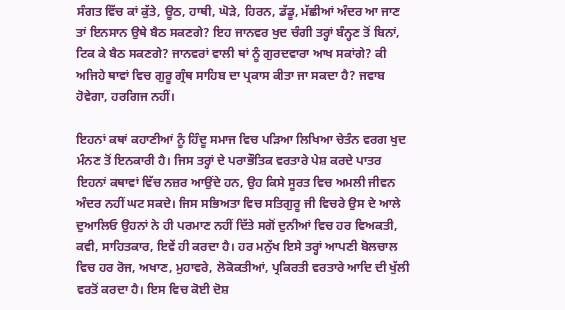ਸੰਗਤ ਵਿੱਚ ਕਾਂ ਕੁੱਤੇ, ਊਠ, ਹਾਥੀ, ਘੋੜੇ, ਹਿਰਨ, ਡੱਡੂ, ਮੱਛੀਆਂ ਅੰਦਰ ਆ ਜਾਣ ਤਾਂ ਇਨਸਾਨ ਉਥੇ ਬੈਠ ਸਕਣਗੇ? ਇਹ ਜਾਨਵਰ ਖੁਦ ਚੰਗੀ ਤਰ੍ਹਾਂ ਬੰਨ੍ਹਣ ਤੋਂ ਬਿਨਾਂ, ਟਿਕ ਕੇ ਬੈਠ ਸਕਣਗੇ? ਜਾਨਵਰਾਂ ਵਾਲੀ ਥਾਂ ਨੂੰ ਗੁਰਦਵਾਰਾ ਆਖ ਸਕਾਂਗੇ? ਕੀ ਅਜਿਹੇ ਥਾਵਾਂ ਵਿਚ ਗੁਰੂ ਗ੍ਰੰਥ ਸਾਹਿਬ ਦਾ ਪ੍ਰਕਾਸ ਕੀਤਾ ਜਾ ਸਕਦਾ ਹੈ? ਜਵਾਬ ਹੋਵੇਗਾ, ਹਰਗਿਜ ਨਹੀਂ।

ਇਹਨਾਂ ਕਥਾਂ ਕਹਾਣੀਆਂ ਨੂੰ ਹਿੰਦੂ ਸਮਾਜ ਵਿਚ ਪੜਿਆ ਲਿਖਿਆ ਚੇਤੰਨ ਵਰਗ ਖੁਦ ਮੰਨਣ ਤੋਂ ਇਨਕਾਰੀ ਹੈ। ਜਿਸ ਤਰ੍ਹਾਂ ਦੇ ਪਰਾਭੌਤਿਕ ਵਰਤਾਰੇ ਪੇਸ਼ ਕਰਦੇ ਪਾਤਰ ਇਹਨਾਂ ਕਥਾਵਾਂ ਵਿੱਚ ਨਜ਼ਰ ਆਉਂਦੇ ਹਨ, ਉਹ ਕਿਸੇ ਸੂਰਤ ਵਿਚ ਅਮਲੀ ਜੀਵਨ ਅੰਦਰ ਨਹੀਂ ਘਟ ਸਕਦੇ। ਜਿਸ ਸਭਿਅਤਾ ਵਿਚ ਸਤਿਗੁਰੂ ਜੀ ਵਿਚਰੇ ਉਸ ਦੇ ਆਲੇ ਦੁਆਲਿਓ ਉਹਨਾਂ ਨੇ ਹੀ ਪਰਮਾਣ ਨਹੀਂ ਦਿੱਤੇ ਸਗੋਂ ਦੁਨੀਆਂ ਵਿਚ ਹਰ ਵਿਅਕਤੀ, ਕਵੀ, ਸਾਹਿਤਕਾਰ, ਇਵੇਂ ਹੀ ਕਰਦਾ ਹੈ। ਹਰ ਮਨੁੱਖ ਇਸੇ ਤਰ੍ਹਾਂ ਆਪਣੀ ਬੋਲਚਾਲ ਵਿਚ ਹਰ ਰੋਜ, ਅਖਾਣ, ਮੁਹਾਵਰੇ, ਲੋਕੋਕਤੀਆਂ, ਪ੍ਰਕਿਰਤੀ ਵਰਤਾਰੇ ਆਦਿ ਦੀ ਖੁੱਲੀ ਵਰਤੋਂ ਕਰਦਾ ਹੈ। ਇਸ ਵਿਚ ਕੋਈ ਦੋਸ਼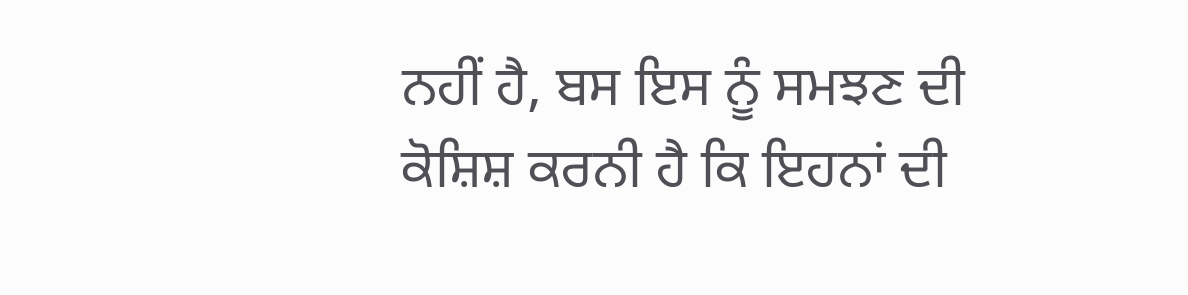ਨਹੀਂ ਹੈ, ਬਸ ਇਸ ਨੂੰ ਸਮਝਣ ਦੀ ਕੋਸ਼ਿਸ਼ ਕਰਨੀ ਹੈ ਕਿ ਇਹਨਾਂ ਦੀ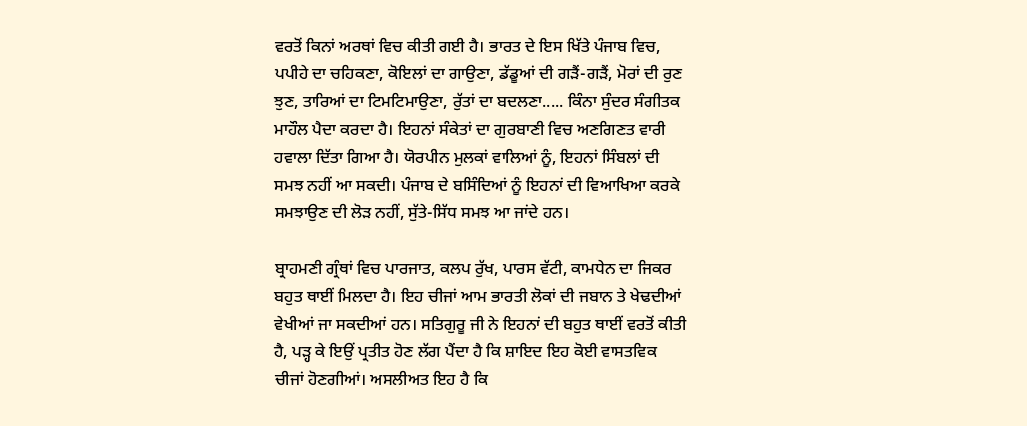ਵਰਤੋਂ ਕਿਨਾਂ ਅਰਥਾਂ ਵਿਚ ਕੀਤੀ ਗਈ ਹੈ। ਭਾਰਤ ਦੇ ਇਸ ਖਿੱਤੇ ਪੰਜਾਬ ਵਿਚ, ਪਪੀਹੇ ਦਾ ਚਹਿਕਣਾ, ਕੋਇਲਾਂ ਦਾ ਗਾਉਣਾ, ਡੱਡੂਆਂ ਦੀ ਗੜੈਂ-ਗੜੈਂ, ਮੋਰਾਂ ਦੀ ਰੁਣ ਝੁਣ, ਤਾਰਿਆਂ ਦਾ ਟਿਮਟਿਮਾਉਣਾ, ਰੁੱਤਾਂ ਦਾ ਬਦਲਣਾ..... ਕਿੰਨਾ ਸੁੰਦਰ ਸੰਗੀਤਕ ਮਾਹੌਲ ਪੈਦਾ ਕਰਦਾ ਹੈ। ਇਹਨਾਂ ਸੰਕੇਤਾਂ ਦਾ ਗੁਰਬਾਣੀ ਵਿਚ ਅਣਗਿਣਤ ਵਾਰੀ ਹਵਾਲਾ ਦਿੱਤਾ ਗਿਆ ਹੈ। ਯੋਰਪੀਨ ਮੁਲਕਾਂ ਵਾਲਿਆਂ ਨੂੰ, ਇਹਨਾਂ ਸਿੰਬਲਾਂ ਦੀ ਸਮਝ ਨਹੀਂ ਆ ਸਕਦੀ। ਪੰਜਾਬ ਦੇ ਬਸਿੰਦਿਆਂ ਨੂੰ ਇਹਨਾਂ ਦੀ ਵਿਆਖਿਆ ਕਰਕੇ ਸਮਝਾਉਣ ਦੀ ਲੋੜ ਨਹੀਂ, ਸੁੱਤੇ-ਸਿੱਧ ਸਮਝ ਆ ਜਾਂਦੇ ਹਨ।

ਬ੍ਰਾਹਮਣੀ ਗ੍ਰੰਥਾਂ ਵਿਚ ਪਾਰਜਾਤ, ਕਲਪ ਰੁੱਖ, ਪਾਰਸ ਵੱਟੀ, ਕਾਮਧੇਨ ਦਾ ਜਿਕਰ ਬਹੁਤ ਥਾਈਂ ਮਿਲਦਾ ਹੈ। ਇਹ ਚੀਜਾਂ ਆਮ ਭਾਰਤੀ ਲੋਕਾਂ ਦੀ ਜਬਾਨ ਤੇ ਖੇਢਦੀਆਂ ਵੇਖੀਆਂ ਜਾ ਸਕਦੀਆਂ ਹਨ। ਸਤਿਗੁਰੂ ਜੀ ਨੇ ਇਹਨਾਂ ਦੀ ਬਹੁਤ ਥਾਈਂ ਵਰਤੋਂ ਕੀਤੀ ਹੈ, ਪੜ੍ਹ ਕੇ ਇਉਂ ਪ੍ਰਤੀਤ ਹੋਣ ਲੱਗ ਪੈਂਦਾ ਹੈ ਕਿ ਸ਼ਾਇਦ ਇਹ ਕੋਈ ਵਾਸਤਵਿਕ ਚੀਜਾਂ ਹੋਣਗੀਆਂ। ਅਸਲੀਅਤ ਇਹ ਹੈ ਕਿ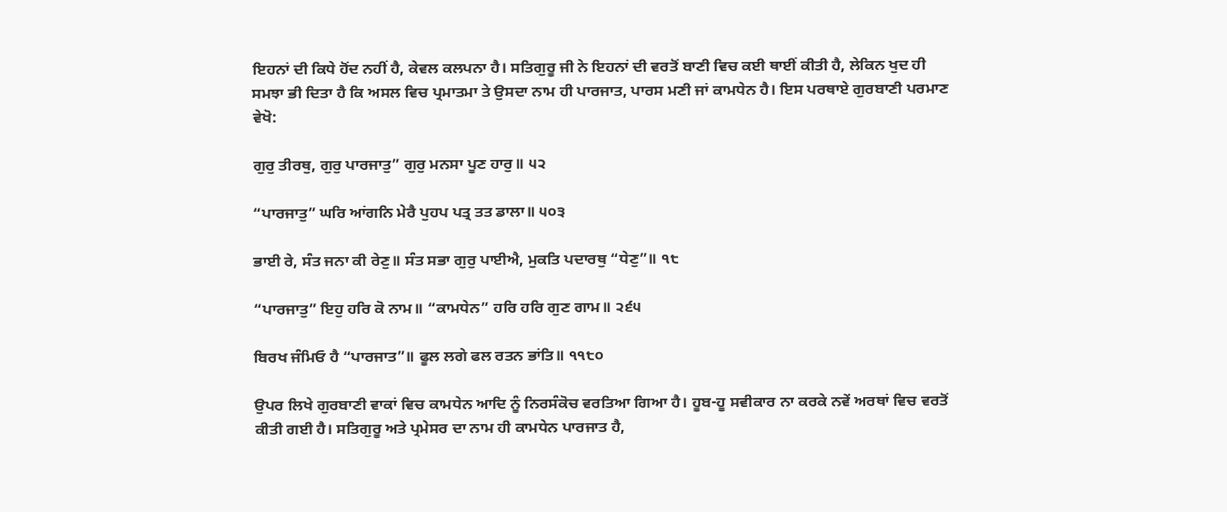ਇਹਨਾਂ ਦੀ ਕਿਧੇ ਹੋਂਦ ਨਹੀਂ ਹੈ, ਕੇਵਲ ਕਲਪਨਾ ਹੈ। ਸਤਿਗੁਰੂ ਜੀ ਨੇ ਇਹਨਾਂ ਦੀ ਵਰਤੋਂ ਬਾਣੀ ਵਿਚ ਕਈ ਥਾਈਂ ਕੀਤੀ ਹੈ, ਲੇਕਿਨ ਖੁਦ ਹੀ ਸਮਝਾ ਭੀ ਦਿਤਾ ਹੈ ਕਿ ਅਸਲ ਵਿਚ ਪ੍ਰਮਾਤਮਾ ਤੇ ਉਸਦਾ ਨਾਮ ਹੀ ਪਾਰਜਾਤ, ਪਾਰਸ ਮਣੀ ਜਾਂ ਕਾਮਧੇਨ ਹੈ। ਇਸ ਪਰਥਾਏ ਗੁਰਬਾਣੀ ਪਰਮਾਣ ਵੇਖੋ:

ਗੁਰੁ ਤੀਰਥੁ, ਗੁਰੁ ਪਾਰਜਾਤੁ” ਗੁਰੁ ਮਨਸਾ ਪੂਣ ਹਾਰੁ॥ ੫੨

“ਪਾਰਜਾਤੁ” ਘਰਿ ਆਂਗਨਿ ਮੇਰੈ ਪੁਹਪ ਪਤ੍ਰ ਤਤ ਡਾਲਾ॥ ੫੦੩

ਭਾਈ ਰੇ, ਸੰਤ ਜਨਾ ਕੀ ਰੇਣੁ॥ ਸੰਤ ਸਭਾ ਗੁਰੁ ਪਾਈਐ, ਮੁਕਤਿ ਪਦਾਰਥੁ “ਧੇਣੁ”॥ ੧੮

“ਪਾਰਜਾਤੁ” ਇਹੁ ਹਰਿ ਕੋ ਨਾਮ॥ “ਕਾਮਧੇਨ” ਹਰਿ ਹਰਿ ਗੁਣ ਗਾਮ॥ ੨੬੫

ਬਿਰਖ ਜੰਮਿਓ ਹੈ “ਪਾਰਜਾਤ”॥ ਫੂਲ ਲਗੇ ਫਲ ਰਤਨ ਭਾਂਤਿ॥ ੧੧੮੦

ਉਪਰ ਲਿਖੇ ਗੁਰਬਾਣੀ ਵਾਕਾਂ ਵਿਚ ਕਾਮਧੇਨ ਆਦਿ ਨੂੰ ਨਿਰਸੰਕੋਚ ਵਰਤਿਆ ਗਿਆ ਹੈ। ਹੂਬ-ਹੂ ਸਵੀਕਾਰ ਨਾ ਕਰਕੇ ਨਵੇਂ ਅਰਥਾਂ ਵਿਚ ਵਰਤੋਂ ਕੀਤੀ ਗਈ ਹੈ। ਸਤਿਗੁਰੂ ਅਤੇ ਪ੍ਰਮੇਸਰ ਦਾ ਨਾਮ ਹੀ ਕਾਮਧੇਨ ਪਾਰਜਾਤ ਹੈ,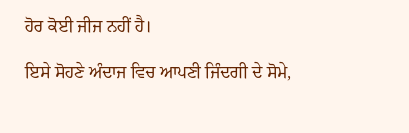ਹੋਰ ਕੋਈ ਜੀਜ ਨਹੀਂ ਹੈ।

ਇਸੇ ਸੋਹਣੇ ਅੰਦਾਜ ਵਿਚ ਆਪਣੀ ਜਿੰਦਗੀ ਦੇ ਸੋਮੇ,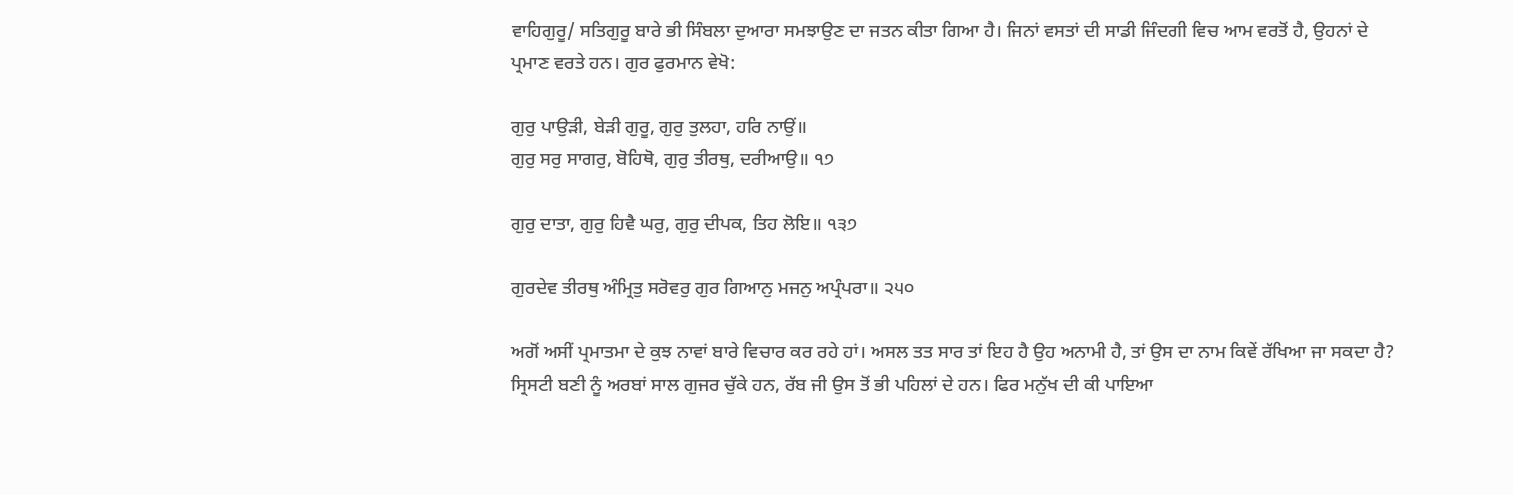ਵਾਹਿਗੁਰੂ/ ਸਤਿਗੁਰੂ ਬਾਰੇ ਭੀ ਸਿੰਬਲਾ ਦੁਆਰਾ ਸਮਝਾਉਣ ਦਾ ਜਤਨ ਕੀਤਾ ਗਿਆ ਹੈ। ਜਿਨਾਂ ਵਸਤਾਂ ਦੀ ਸਾਡੀ ਜਿੰਦਗੀ ਵਿਚ ਆਮ ਵਰਤੋਂ ਹੈ, ਉਹਨਾਂ ਦੇ ਪ੍ਰਮਾਣ ਵਰਤੇ ਹਨ। ਗੁਰ ਫੁਰਮਾਨ ਵੇਖੋ:

ਗੁਰੁ ਪਾਉੜੀ, ਬੇੜੀ ਗੁਰੂ, ਗੁਰੁ ਤੁਲਹਾ, ਹਰਿ ਨਾਉਂ॥
ਗੁਰੁ ਸਰੁ ਸਾਗਰੁ, ਬੋਹਿਥੋ, ਗੁਰੁ ਤੀਰਥੁ, ਦਰੀਆਉ॥ ੧੭

ਗੁਰੁ ਦਾਤਾ, ਗੁਰੁ ਹਿਵੈ ਘਰੁ, ਗੁਰੁ ਦੀਪਕ, ਤਿਹ ਲੋਇ॥ ੧੩੭

ਗੁਰਦੇਵ ਤੀਰਥੁ ਅੰਮ੍ਰਿਤੁ ਸਰੋਵਰੁ ਗੁਰ ਗਿਆਨੁ ਮਜਨੁ ਅਪ੍ਰੰਪਰਾ॥ ੨੫੦

ਅਗੋਂ ਅਸੀਂ ਪ੍ਰਮਾਤਮਾ ਦੇ ਕੁਝ ਨਾਵਾਂ ਬਾਰੇ ਵਿਚਾਰ ਕਰ ਰਹੇ ਹਾਂ। ਅਸਲ ਤਤ ਸਾਰ ਤਾਂ ਇਹ ਹੈ ਉਹ ਅਨਾਮੀ ਹੈ, ਤਾਂ ਉਸ ਦਾ ਨਾਮ ਕਿਵੇਂ ਰੱਖਿਆ ਜਾ ਸਕਦਾ ਹੈ? ਸ੍ਰਿਸਟੀ ਬਣੀ ਨੂੰ ਅਰਬਾਂ ਸਾਲ ਗੁਜਰ ਚੁੱਕੇ ਹਨ, ਰੱਬ ਜੀ ਉਸ ਤੋਂ ਭੀ ਪਹਿਲਾਂ ਦੇ ਹਨ। ਫਿਰ ਮਨੁੱਖ ਦੀ ਕੀ ਪਾਇਆ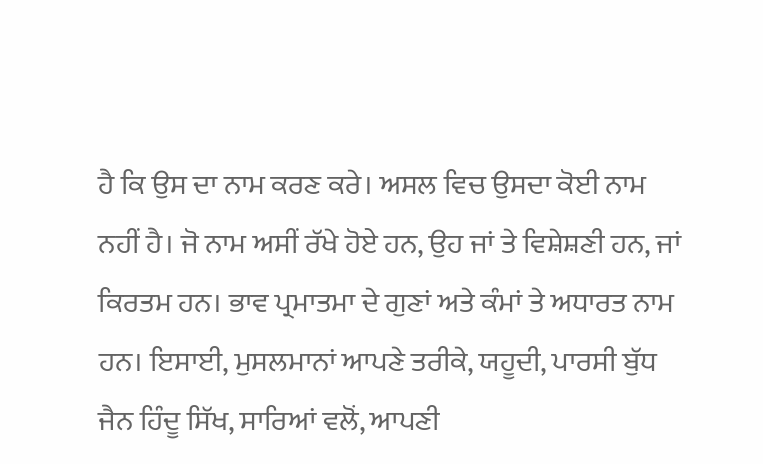ਹੈ ਕਿ ਉਸ ਦਾ ਨਾਮ ਕਰਣ ਕਰੇ। ਅਸਲ ਵਿਚ ਉਸਦਾ ਕੋਈ ਨਾਮ ਨਹੀਂ ਹੈ। ਜੋ ਨਾਮ ਅਸੀਂ ਰੱਖੇ ਹੋਏ ਹਨ, ਉਹ ਜਾਂ ਤੇ ਵਿਸ਼ੇਸ਼ਣੀ ਹਨ, ਜਾਂ ਕਿਰਤਮ ਹਨ। ਭਾਵ ਪ੍ਰਮਾਤਮਾ ਦੇ ਗੁਣਾਂ ਅਤੇ ਕੰਮਾਂ ਤੇ ਅਧਾਰਤ ਨਾਮ ਹਨ। ਇਸਾਈ, ਮੁਸਲਮਾਨਾਂ ਆਪਣੇ ਤਰੀਕੇ, ਯਹੂਦੀ, ਪਾਰਸੀ ਬੁੱਧ ਜੈਨ ਹਿੰਦੂ ਸਿੱਖ, ਸਾਰਿਆਂ ਵਲੋਂ, ਆਪਣੀ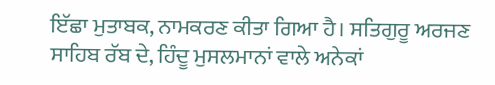ਇੱਛਾ ਮੁਤਾਬਕ, ਨਾਮਕਰਣ ਕੀਤਾ ਗਿਆ ਹੈ। ਸਤਿਗੁਰੂ ਅਰਜਣ ਸਾਹਿਬ ਰੱਬ ਦੇ, ਹਿੰਦੂ ਮੁਸਲਮਾਨਾਂ ਵਾਲੇ ਅਨੇਕਾਂ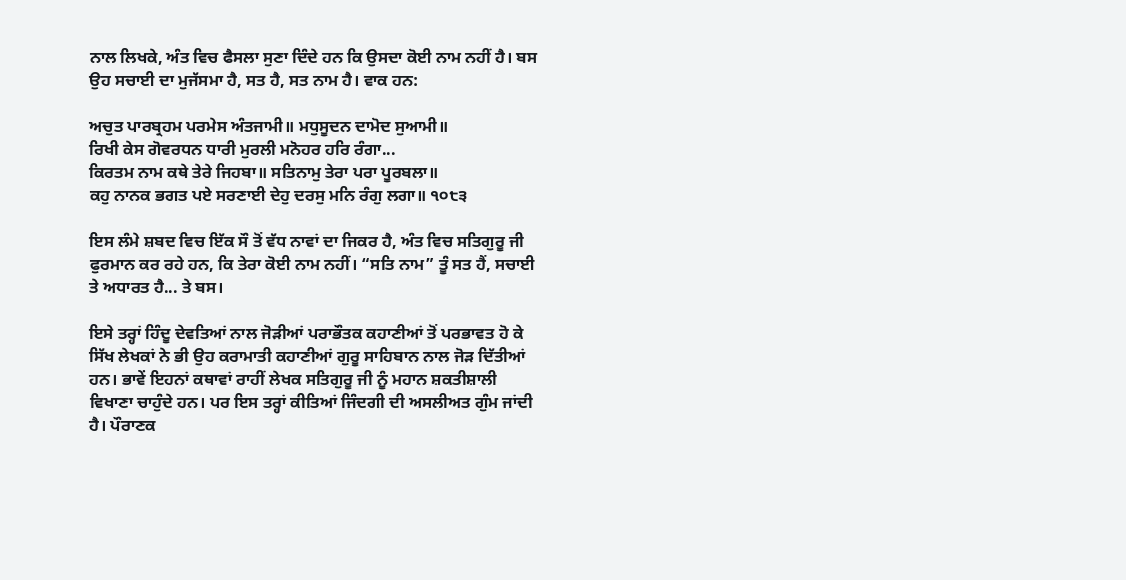ਨਾਲ ਲਿਖਕੇ, ਅੰਤ ਵਿਚ ਫੈਸਲਾ ਸੁਣਾ ਦਿੰਦੇ ਹਨ ਕਿ ਉਸਦਾ ਕੋਈ ਨਾਮ ਨਹੀਂ ਹੈ। ਬਸ ਉਹ ਸਚਾਈ ਦਾ ਮੁਜੱਸਮਾ ਹੈ, ਸਤ ਹੈ, ਸਤ ਨਾਮ ਹੈ। ਵਾਕ ਹਨ:

ਅਚੁਤ ਪਾਰਬ੍ਰਹਮ ਪਰਮੇਸ ਅੰਤਜਾਮੀ॥ ਮਧੁਸੂਦਨ ਦਾਮੋਦ ਸੁਆਮੀ॥
ਰਿਖੀ ਕੇਸ ਗੋਵਰਧਨ ਧਾਰੀ ਮੁਰਲੀ ਮਨੋਹਰ ਹਰਿ ਰੰਗਾ...
ਕਿਰਤਮ ਨਾਮ ਕਥੇ ਤੇਰੇ ਜਿਹਬਾ॥ ਸਤਿਨਾਮੁ ਤੇਰਾ ਪਰਾ ਪੂਰਬਲਾ॥
ਕਹੁ ਨਾਨਕ ਭਗਤ ਪਏ ਸਰਣਾਈ ਦੇਹੁ ਦਰਸੁ ਮਨਿ ਰੰਗੁ ਲਗਾ॥ ੧੦੮੩

ਇਸ ਲੰਮੇ ਸ਼ਬਦ ਵਿਚ ਇੱਕ ਸੌ ਤੋਂ ਵੱਧ ਨਾਵਾਂ ਦਾ ਜਿਕਰ ਹੈ, ਅੰਤ ਵਿਚ ਸਤਿਗੁਰੂ ਜੀ ਫੁਰਮਾਨ ਕਰ ਰਹੇ ਹਨ, ਕਿ ਤੇਰਾ ਕੋਈ ਨਾਮ ਨਹੀਂ। “ਸਤਿ ਨਾਮ” ਤੂੰ ਸਤ ਹੈਂ, ਸਚਾਈ ਤੇ ਅਧਾਰਤ ਹੈ... ਤੇ ਬਸ।

ਇਸੇ ਤਰ੍ਹਾਂ ਹਿੰਦੂ ਦੇਵਤਿਆਂ ਨਾਲ ਜੋੜੀਆਂ ਪਰਾਭੌਤਕ ਕਹਾਣੀਆਂ ਤੋਂ ਪਰਭਾਵਤ ਹੋ ਕੇ ਸਿੱਖ ਲੇਖਕਾਂ ਨੇ ਭੀ ਉਹ ਕਰਾਮਾਤੀ ਕਹਾਣੀਆਂ ਗੁਰੂ ਸਾਹਿਬਾਨ ਨਾਲ ਜੋੜ ਦਿੱਤੀਆਂ ਹਨ। ਭਾਵੇਂ ਇਹਨਾਂ ਕਥਾਵਾਂ ਰਾਹੀਂ ਲੇਖਕ ਸਤਿਗੁਰੂ ਜੀ ਨੂੰ ਮਹਾਨ ਸ਼ਕਤੀਸ਼ਾਲੀ ਵਿਖਾਣਾ ਚਾਹੁੰਦੇ ਹਨ। ਪਰ ਇਸ ਤਰ੍ਹਾਂ ਕੀਤਿਆਂ ਜਿੰਦਗੀ ਦੀ ਅਸਲੀਅਤ ਗੁੰਮ ਜਾਂਦੀ ਹੈ। ਪੌਰਾਣਕ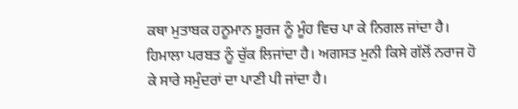ਕਥਾ ਮੁਤਾਬਕ ਹਨੂਮਾਨ ਸੂਰਜ ਨੂੰ ਮੂੰਹ ਵਿਚ ਪਾ ਕੇ ਨਿਗਲ ਜਾਂਦਾ ਹੈ। ਹਿਮਾਲਾ ਪਰਬਤ ਨੂੰ ਚੁੱਕ ਲਿਜਾਂਦਾ ਹੈ। ਅਗਸਤ ਮੁਨੀ ਕਿਸੇ ਗੱਲੋਂ ਨਰਾਜ ਹੋ ਕੇ ਸਾਰੇ ਸਮੁੰਦਰਾਂ ਦਾ ਪਾਣੀ ਪੀ ਜਾਂਦਾ ਹੈ।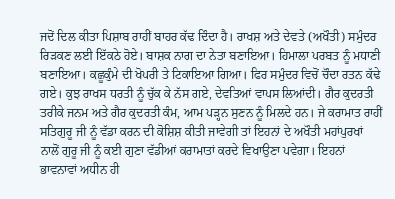ਜਦੋਂ ਦਿਲ ਕੀਤਾ ਪਿਸ਼ਾਬ ਰਾਹੀਂ ਬਾਹਰ ਕੱਢ ਦਿੰਦਾ ਹੈ। ਰਾਖਸ਼ ਅਤੇ ਦੇਵਤੇ (ਅਖੌਤੀ) ਸਮੁੰਦਰ ਰਿੜਕਣ ਲਈ ਇੱਕਠੇ ਹੋਏ। ਬਾਸ਼ਕ ਨਾਗ ਦਾ ਨੇਤਾ ਬਣਾਇਆ। ਹਿਮਾਲਾ ਪਰਬਤ ਨੂੰ ਮਧਾਣੀ ਬਣਾਇਆ। ਕਛੂਕੁੰਮੇ ਦੀ ਖੋਪਰੀ ਤੇ ਟਿਕਾਇਆ ਗਿਆ। ਫਿਰ ਸਮੁੰਦਰ ਵਿਚੋਂ ਚੌਦਾ ਰਤਨ ਕੱਢੇ ਗਏ। ਕੁਝ ਰਾਖਸ ਧਰਤੀ ਨੂੰ ਚੁੱਕ ਕੇ ਨੱਸ ਗਏ, ਦੇਵਤਿਆਂ ਵਾਪਸ ਲਿਆਂਦੀ। ਗੈਰ ਕੁਦਰਤੀ ਤਰੀਕੇ ਜਨਮ ਅਤੇ ਗੈਰ ਕੁਦਰਤੀ ਕੰਮ, ਆਮ ਪੜ੍ਹਨ ਸੁਣਨ ਨੂੰ ਮਿਲਦੇ ਹਨ। ਜੇ ਕਰਾਮਾਤ ਰਾਹੀਂ ਸਤਿਗੁਰੂ ਜੀ ਨੂੰ ਵੱਡਾ ਕਰਨ ਦੀ ਕੋਸ਼ਿਸ਼ ਕੀਤੀ ਜਾਵੇਗੀ ਤਾਂ ਇਹਨਾਂ ਦੇ ਅਖੌਤੀ ਮਹਾਂਪੁਰਖਾਂ ਨਾਲੋਂ ਗੁਰੂ ਜੀ ਨੂੰ ਕਈ ਗੁਣਾ ਵੱਡੀਆਂ ਕਰਾਮਾਤਾਂ ਕਰਦੇ ਵਿਖਾਉਣਾ ਪਵੇਗਾ। ਇਹਨਾਂ ਭਾਵਨਾਵਾਂ ਅਧੀਨ ਹੀ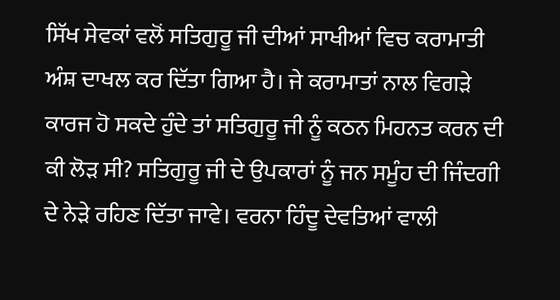ਸਿੱਖ ਸੇਵਕਾਂ ਵਲੋਂ ਸਤਿਗੁਰੂ ਜੀ ਦੀਆਂ ਸਾਖੀਆਂ ਵਿਚ ਕਰਾਮਾਤੀ ਅੰਸ਼ ਦਾਖਲ ਕਰ ਦਿੱਤਾ ਗਿਆ ਹੈ। ਜੇ ਕਰਾਮਾਤਾਂ ਨਾਲ ਵਿਗੜੇ ਕਾਰਜ ਹੋ ਸਕਦੇ ਹੁੰਦੇ ਤਾਂ ਸਤਿਗੁਰੂ ਜੀ ਨੂੰ ਕਠਨ ਮਿਹਨਤ ਕਰਨ ਦੀ ਕੀ ਲੋੜ ਸੀ? ਸਤਿਗੁਰੂ ਜੀ ਦੇ ਉਪਕਾਰਾਂ ਨੂੰ ਜਨ ਸਮੂੰਹ ਦੀ ਜਿੰਦਗੀ ਦੇ ਨੇੜੇ ਰਹਿਣ ਦਿੱਤਾ ਜਾਵੇ। ਵਰਨਾ ਹਿੰਦੂ ਦੇਵਤਿਆਂ ਵਾਲੀ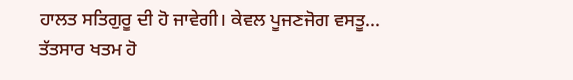ਹਾਲਤ ਸਤਿਗੁਰੂ ਦੀ ਹੋ ਜਾਵੇਗੀ। ਕੇਵਲ ਪੂਜਣਜੋਗ ਵਸਤੂ... ਤੱਤਸਾਰ ਖਤਮ ਹੋ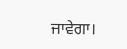ਜਾਵੇਗਾ।